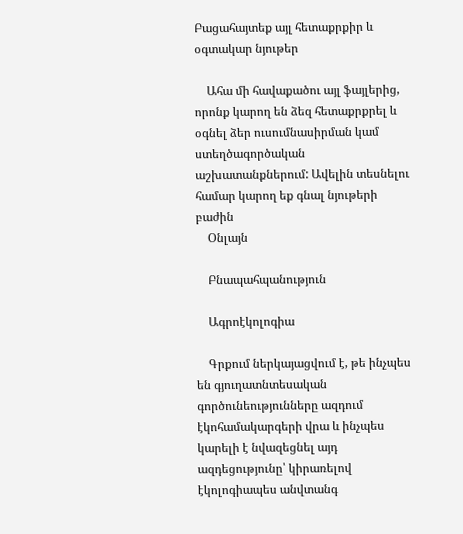Բացահայտեք այլ հետաքրքիր և օգտակար նյութեր

    Ահա մի հավաքածու այլ ֆայլերից, որոնք կարող են ձեզ հետաքրքրել և օգնել ձեր ուսումնասիրման կամ ստեղծագործական աշխատանքներում: Ավելին տեսնելու համար կարող եք գնալ նյութերի բաժին
    Օնլայն

    Բնապահպանություն

    Ագրոէկոլոգիա

    Գրքում ներկայացվում է, թե ինչպես են գյուղատնտեսական գործունեությունները ազդում էկոհամակարգերի վրա և ինչպես կարելի է նվազեցնել այդ ազդեցությունը՝ կիրառելով էկոլոգիապես անվտանգ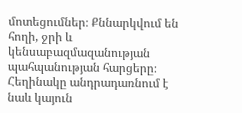մոտեցումներ։ Քննարկվում են հողի, ջրի և կենսաբազմազանության պահպանության հարցերը։ Հեղինակը անդրադառնում է նաև կայուն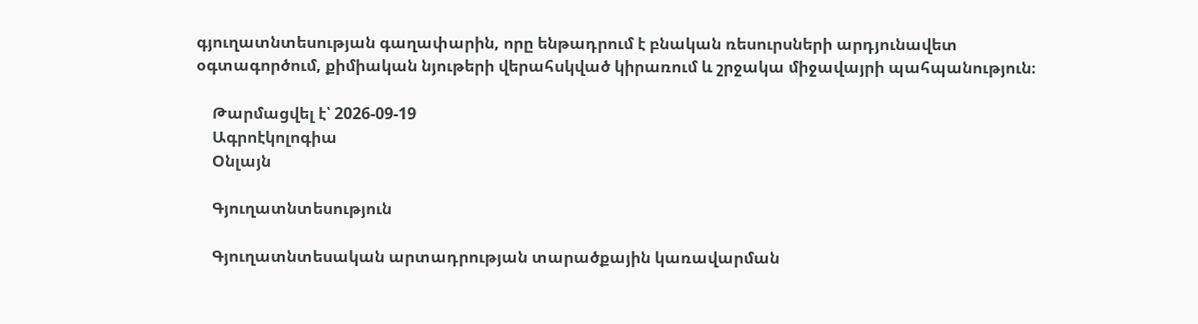գյուղատնտեսության գաղափարին, որը ենթադրում է բնական ռեսուրսների արդյունավետ օգտագործում, քիմիական նյութերի վերահսկված կիրառում և շրջակա միջավայրի պահպանություն։

    Թարմացվել է՝ 2026-09-19
    Ագրոէկոլոգիա
    Օնլայն

    Գյուղատնտեսություն

    Գյուղատնտեսական արտադրության տարածքային կառավարման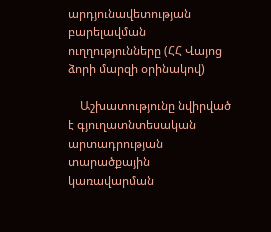արդյունավետության բարելավման ուղղությունները (ՀՀ Վայոց ձորի մարզի օրինակով)

    Աշխատությունը նվիրված է գյուղատնտեսական արտադրության տարածքային կառավարման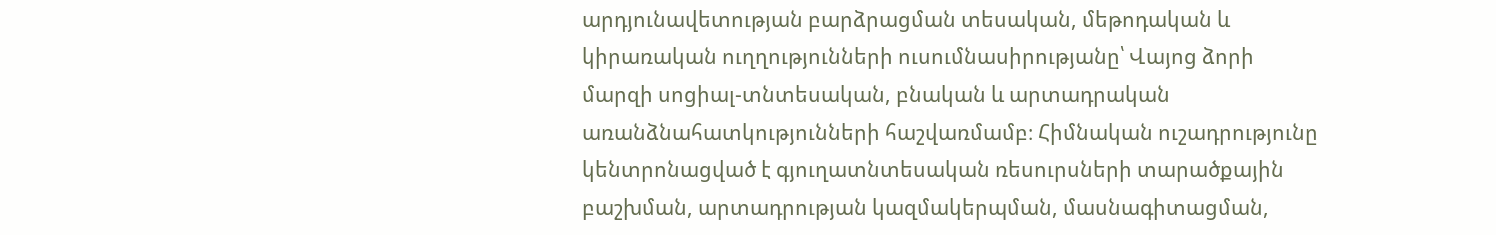արդյունավետության բարձրացման տեսական, մեթոդական և կիրառական ուղղությունների ուսումնասիրությանը՝ Վայոց ձորի մարզի սոցիալ-տնտեսական, բնական և արտադրական առանձնահատկությունների հաշվառմամբ։ Հիմնական ուշադրությունը կենտրոնացված է գյուղատնտեսական ռեսուրսների տարածքային բաշխման, արտադրության կազմակերպման, մասնագիտացման,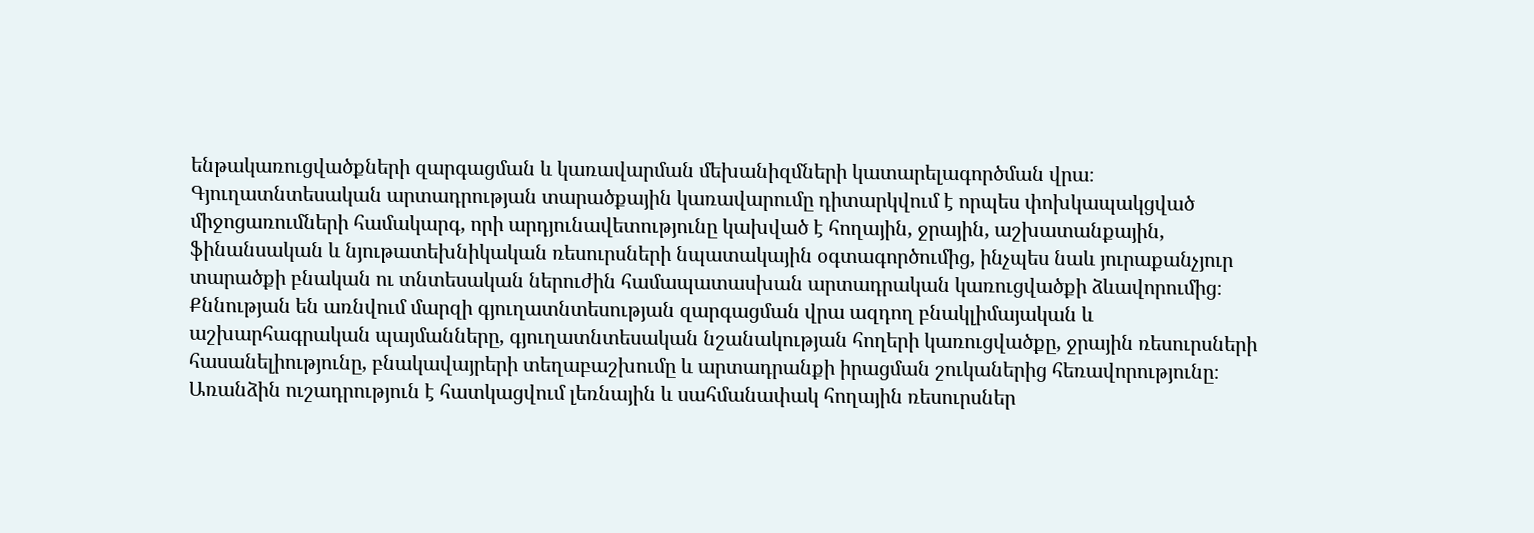ենթակառուցվածքների զարգացման և կառավարման մեխանիզմների կատարելագործման վրա։ Գյուղատնտեսական արտադրության տարածքային կառավարումը դիտարկվում է որպես փոխկապակցված միջոցառումների համակարգ, որի արդյունավետությունը կախված է հողային, ջրային, աշխատանքային, ֆինանսական և նյութատեխնիկական ռեսուրսների նպատակային օգտագործումից, ինչպես նաև յուրաքանչյուր տարածքի բնական ու տնտեսական ներուժին համապատասխան արտադրական կառուցվածքի ձևավորումից։ Քննության են առնվում մարզի գյուղատնտեսության զարգացման վրա ազդող բնակլիմայական և աշխարհագրական պայմանները, գյուղատնտեսական նշանակության հողերի կառուցվածքը, ջրային ռեսուրսների հասանելիությունը, բնակավայրերի տեղաբաշխումը և արտադրանքի իրացման շուկաներից հեռավորությունը։ Առանձին ուշադրություն է հատկացվում լեռնային և սահմանափակ հողային ռեսուրսներ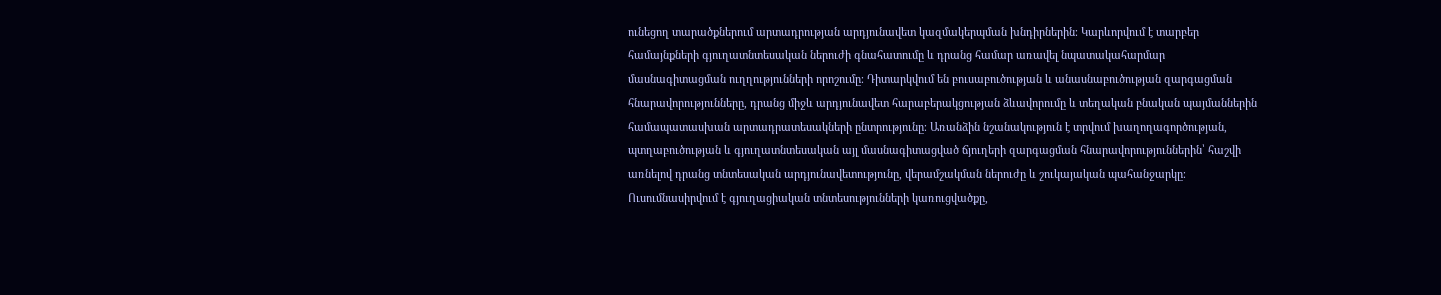ունեցող տարածքներում արտադրության արդյունավետ կազմակերպման խնդիրներին։ Կարևորվում է տարբեր համայնքների գյուղատնտեսական ներուժի գնահատումը և դրանց համար առավել նպատակահարմար մասնագիտացման ուղղությունների որոշումը։ Դիտարկվում են բուսաբուծության և անասնաբուծության զարգացման հնարավորությունները, դրանց միջև արդյունավետ հարաբերակցության ձևավորումը և տեղական բնական պայմաններին համապատասխան արտադրատեսակների ընտրությունը։ Առանձին նշանակություն է տրվում խաղողագործության, պտղաբուծության և գյուղատնտեսական այլ մասնագիտացված ճյուղերի զարգացման հնարավորություններին՝ հաշվի առնելով դրանց տնտեսական արդյունավետությունը, վերամշակման ներուժը և շուկայական պահանջարկը։ Ուսումնասիրվում է գյուղացիական տնտեսությունների կառուցվածքը,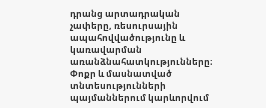դրանց արտադրական չափերը, ռեսուրսային ապահովվածությունը և կառավարման առանձնահատկությունները։ Փոքր և մասնատված տնտեսությունների պայմաններում կարևորվում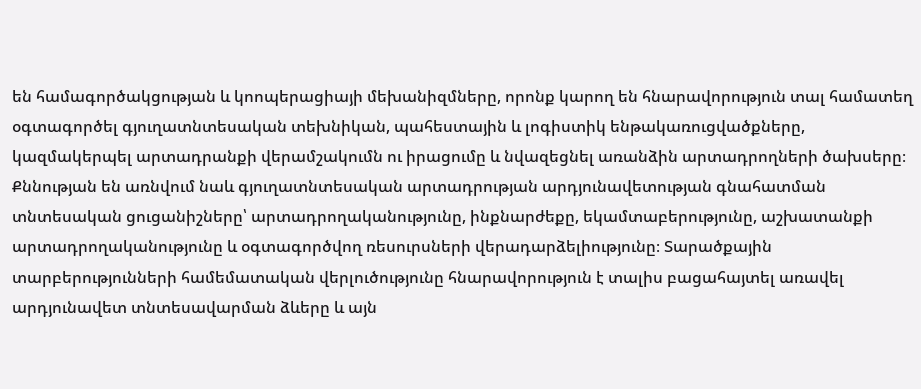են համագործակցության և կոոպերացիայի մեխանիզմները, որոնք կարող են հնարավորություն տալ համատեղ օգտագործել գյուղատնտեսական տեխնիկան, պահեստային և լոգիստիկ ենթակառուցվածքները, կազմակերպել արտադրանքի վերամշակումն ու իրացումը և նվազեցնել առանձին արտադրողների ծախսերը։ Քննության են առնվում նաև գյուղատնտեսական արտադրության արդյունավետության գնահատման տնտեսական ցուցանիշները՝ արտադրողականությունը, ինքնարժեքը, եկամտաբերությունը, աշխատանքի արտադրողականությունը և օգտագործվող ռեսուրսների վերադարձելիությունը։ Տարածքային տարբերությունների համեմատական վերլուծությունը հնարավորություն է տալիս բացահայտել առավել արդյունավետ տնտեսավարման ձևերը և այն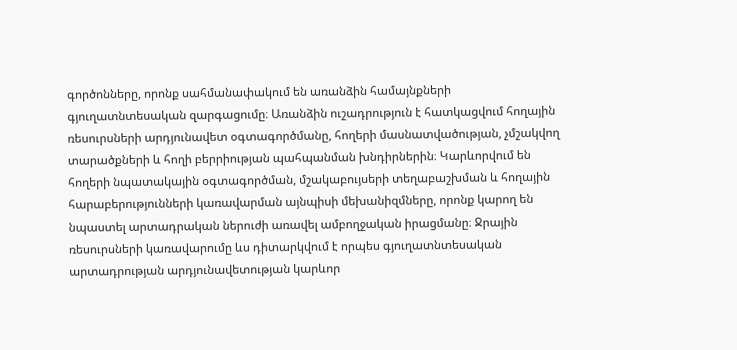գործոնները, որոնք սահմանափակում են առանձին համայնքների գյուղատնտեսական զարգացումը։ Առանձին ուշադրություն է հատկացվում հողային ռեսուրսների արդյունավետ օգտագործմանը, հողերի մասնատվածության, չմշակվող տարածքների և հողի բերրիության պահպանման խնդիրներին։ Կարևորվում են հողերի նպատակային օգտագործման, մշակաբույսերի տեղաբաշխման և հողային հարաբերությունների կառավարման այնպիսի մեխանիզմները, որոնք կարող են նպաստել արտադրական ներուժի առավել ամբողջական իրացմանը։ Ջրային ռեսուրսների կառավարումը ևս դիտարկվում է որպես գյուղատնտեսական արտադրության արդյունավետության կարևոր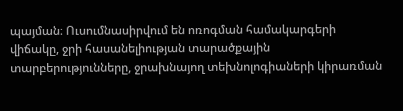պայման։ Ուսումնասիրվում են ոռոգման համակարգերի վիճակը, ջրի հասանելիության տարածքային տարբերությունները, ջրախնայող տեխնոլոգիաների կիրառման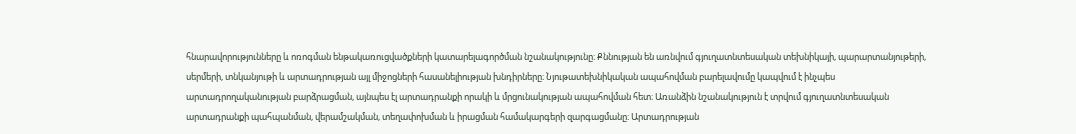հնարավորությունները և ոռոգման ենթակառուցվածքների կատարելագործման նշանակությունը։ Քննության են առնվում գյուղատնտեսական տեխնիկայի, պարարտանյութերի, սերմերի, տնկանյութի և արտադրության այլ միջոցների հասանելիության խնդիրները։ Նյութատեխնիկական ապահովման բարելավումը կապվում է ինչպես արտադրողականության բարձրացման, այնպես էլ արտադրանքի որակի և մրցունակության ապահովման հետ։ Առանձին նշանակություն է տրվում գյուղատնտեսական արտադրանքի պահպանման, վերամշակման, տեղափոխման և իրացման համակարգերի զարգացմանը։ Արտադրության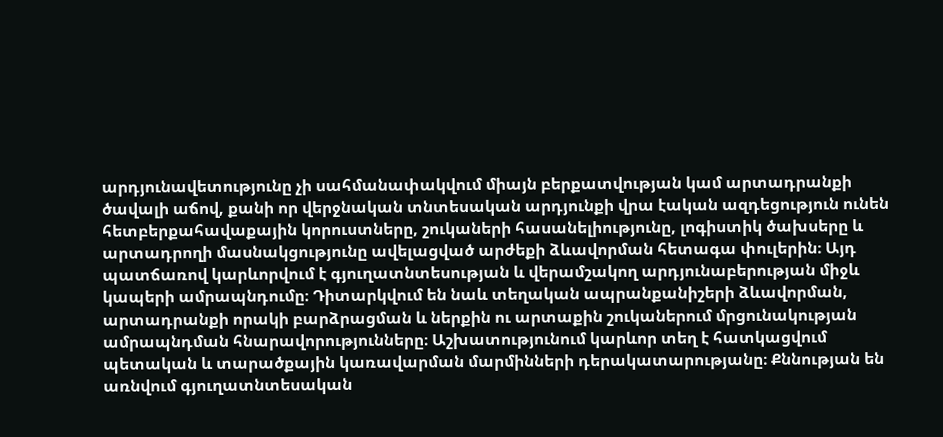արդյունավետությունը չի սահմանափակվում միայն բերքատվության կամ արտադրանքի ծավալի աճով, քանի որ վերջնական տնտեսական արդյունքի վրա էական ազդեցություն ունեն հետբերքահավաքային կորուստները, շուկաների հասանելիությունը, լոգիստիկ ծախսերը և արտադրողի մասնակցությունը ավելացված արժեքի ձևավորման հետագա փուլերին։ Այդ պատճառով կարևորվում է գյուղատնտեսության և վերամշակող արդյունաբերության միջև կապերի ամրապնդումը։ Դիտարկվում են նաև տեղական ապրանքանիշերի ձևավորման, արտադրանքի որակի բարձրացման և ներքին ու արտաքին շուկաներում մրցունակության ամրապնդման հնարավորությունները։ Աշխատությունում կարևոր տեղ է հատկացվում պետական և տարածքային կառավարման մարմինների դերակատարությանը։ Քննության են առնվում գյուղատնտեսական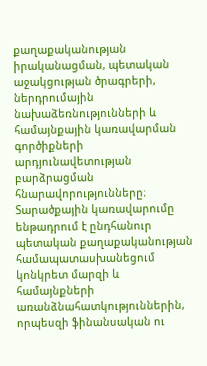քաղաքականության իրականացման, պետական աջակցության ծրագրերի, ներդրումային նախաձեռնությունների և համայնքային կառավարման գործիքների արդյունավետության բարձրացման հնարավորությունները։ Տարածքային կառավարումը ենթադրում է ընդհանուր պետական քաղաքականության համապատասխանեցում կոնկրետ մարզի և համայնքների առանձնահատկություններին, որպեսզի ֆինանսական ու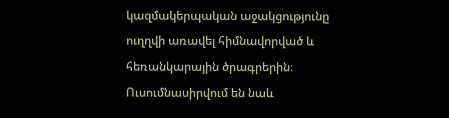կազմակերպական աջակցությունը ուղղվի առավել հիմնավորված և հեռանկարային ծրագրերին։ Ուսումնասիրվում են նաև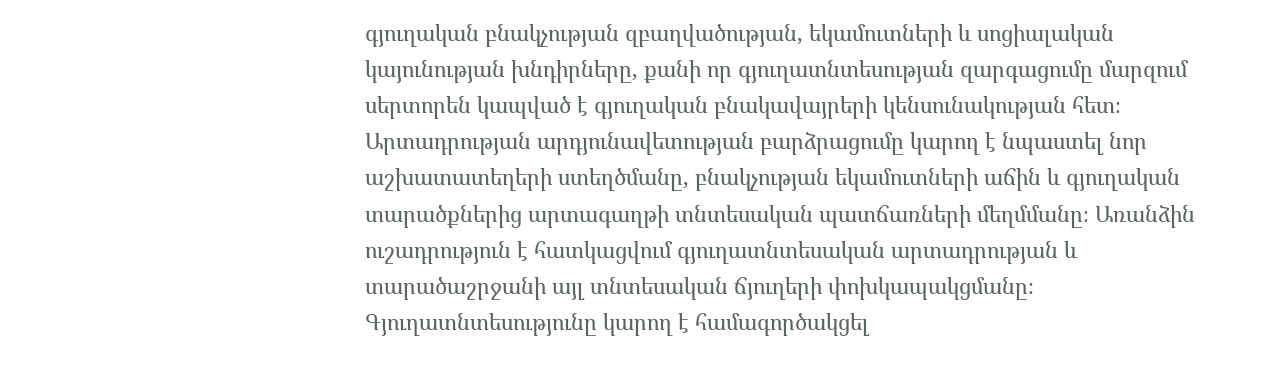գյուղական բնակչության զբաղվածության, եկամուտների և սոցիալական կայունության խնդիրները, քանի որ գյուղատնտեսության զարգացումը մարզում սերտորեն կապված է գյուղական բնակավայրերի կենսունակության հետ։ Արտադրության արդյունավետության բարձրացումը կարող է նպաստել նոր աշխատատեղերի ստեղծմանը, բնակչության եկամուտների աճին և գյուղական տարածքներից արտագաղթի տնտեսական պատճառների մեղմմանը։ Առանձին ուշադրություն է հատկացվում գյուղատնտեսական արտադրության և տարածաշրջանի այլ տնտեսական ճյուղերի փոխկապակցմանը։ Գյուղատնտեսությունը կարող է համագործակցել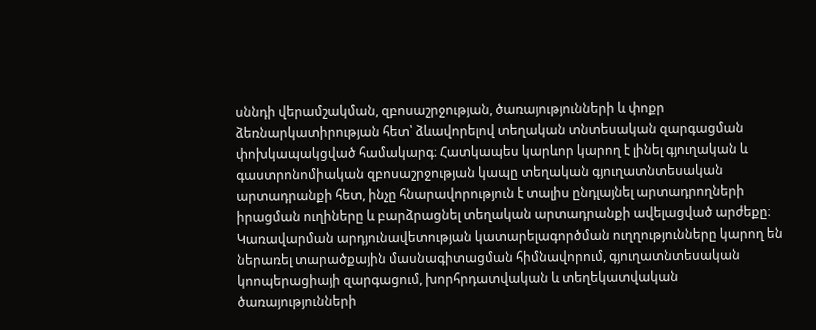սննդի վերամշակման, զբոսաշրջության, ծառայությունների և փոքր ձեռնարկատիրության հետ՝ ձևավորելով տեղական տնտեսական զարգացման փոխկապակցված համակարգ։ Հատկապես կարևոր կարող է լինել գյուղական և գաստրոնոմիական զբոսաշրջության կապը տեղական գյուղատնտեսական արտադրանքի հետ, ինչը հնարավորություն է տալիս ընդլայնել արտադրողների իրացման ուղիները և բարձրացնել տեղական արտադրանքի ավելացված արժեքը։ Կառավարման արդյունավետության կատարելագործման ուղղությունները կարող են ներառել տարածքային մասնագիտացման հիմնավորում, գյուղատնտեսական կոոպերացիայի զարգացում, խորհրդատվական և տեղեկատվական ծառայությունների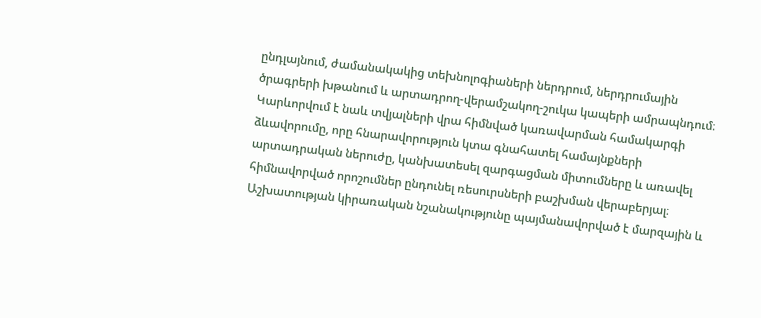ընդլայնում, ժամանակակից տեխնոլոգիաների ներդրում, ներդրումային ծրագրերի խթանում և արտադրող-վերամշակող-շուկա կապերի ամրապնդում։ Կարևորվում է նաև տվյալների վրա հիմնված կառավարման համակարգի ձևավորումը, որը հնարավորություն կտա գնահատել համայնքների արտադրական ներուժը, կանխատեսել զարգացման միտումները և առավել հիմնավորված որոշումներ ընդունել ռեսուրսների բաշխման վերաբերյալ։ Աշխատության կիրառական նշանակությունը պայմանավորված է մարզային և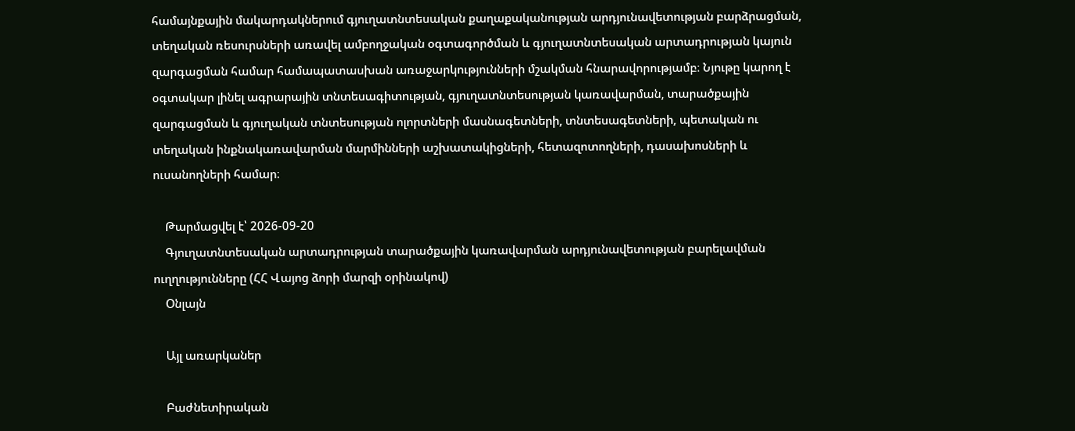համայնքային մակարդակներում գյուղատնտեսական քաղաքականության արդյունավետության բարձրացման, տեղական ռեսուրսների առավել ամբողջական օգտագործման և գյուղատնտեսական արտադրության կայուն զարգացման համար համապատասխան առաջարկությունների մշակման հնարավորությամբ։ Նյութը կարող է օգտակար լինել ագրարային տնտեսագիտության, գյուղատնտեսության կառավարման, տարածքային զարգացման և գյուղական տնտեսության ոլորտների մասնագետների, տնտեսագետների, պետական ու տեղական ինքնակառավարման մարմինների աշխատակիցների, հետազոտողների, դասախոսների և ուսանողների համար։

    Թարմացվել է՝ 2026-09-20
    Գյուղատնտեսական արտադրության տարածքային կառավարման արդյունավետության բարելավման ուղղությունները (ՀՀ Վայոց ձորի մարզի օրինակով)
    Օնլայն

    Այլ առարկաներ

    Բաժնետիրական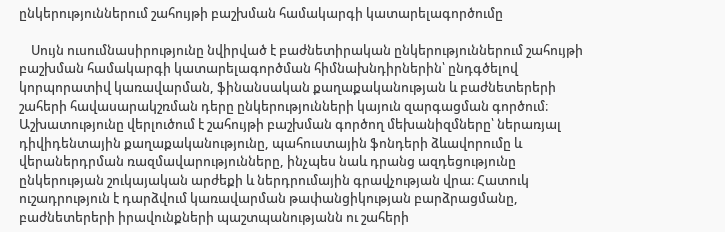ընկերություններում շահույթի բաշխման համակարգի կատարելագործումը

    Սույն ուսումնասիրությունը նվիրված է բաժնետիրական ընկերություններում շահույթի բաշխման համակարգի կատարելագործման հիմնախնդիրներին՝ ընդգծելով կորպորատիվ կառավարման, ֆինանսական քաղաքականության և բաժնետերերի շահերի հավասարակշռման դերը ընկերությունների կայուն զարգացման գործում։ Աշխատությունը վերլուծում է շահույթի բաշխման գործող մեխանիզմները՝ ներառյալ դիվիդենտային քաղաքականությունը, պահուստային ֆոնդերի ձևավորումը և վերաներդրման ռազմավարությունները, ինչպես նաև դրանց ազդեցությունը ընկերության շուկայական արժեքի և ներդրումային գրավչության վրա։ Հատուկ ուշադրություն է դարձվում կառավարման թափանցիկության բարձրացմանը, բաժնետերերի իրավունքների պաշտպանությանն ու շահերի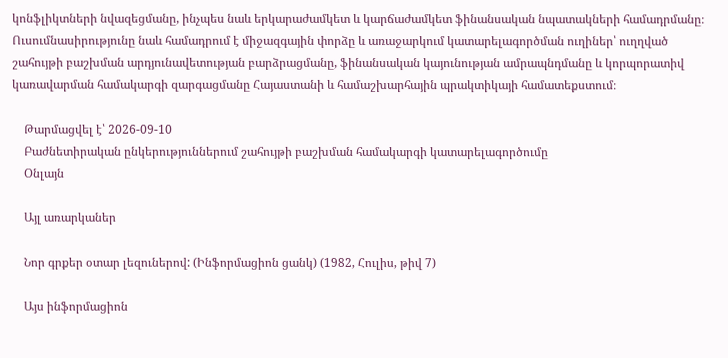կոնֆլիկտների նվազեցմանը, ինչպես նաև երկարաժամկետ և կարճաժամկետ ֆինանսական նպատակների համադրմանը։ Ուսումնասիրությունը նաև համադրում է միջազգային փորձը և առաջարկում կատարելագործման ուղիներ՝ ուղղված շահույթի բաշխման արդյունավետության բարձրացմանը, ֆինանսական կայունության ամրապնդմանը և կորպորատիվ կառավարման համակարգի զարգացմանը Հայաստանի և համաշխարհային պրակտիկայի համատեքստում։

    Թարմացվել է՝ 2026-09-10
    Բաժնետիրական ընկերություններում շահույթի բաշխման համակարգի կատարելագործումը
    Օնլայն

    Այլ առարկաներ

    Նոր գրքեր օտար լեզուներով: (Ինֆորմացիոն ցանկ) (1982, Հուլիս, թիվ 7)

    Այս ինֆորմացիոն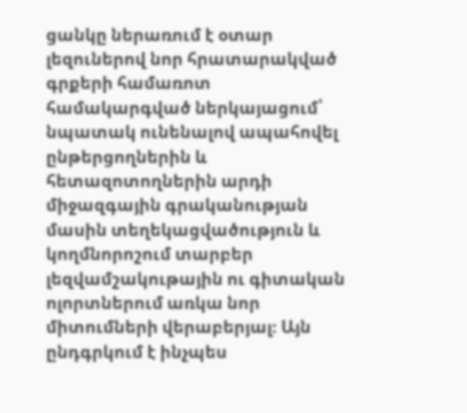ցանկը ներառում է օտար լեզուներով նոր հրատարակված գրքերի համառոտ համակարգված ներկայացում՝ նպատակ ունենալով ապահովել ընթերցողներին և հետազոտողներին արդի միջազգային գրականության մասին տեղեկացվածություն և կողմնորոշում տարբեր լեզվամշակութային ու գիտական ոլորտներում առկա նոր միտումների վերաբերյալ։ Այն ընդգրկում է ինչպես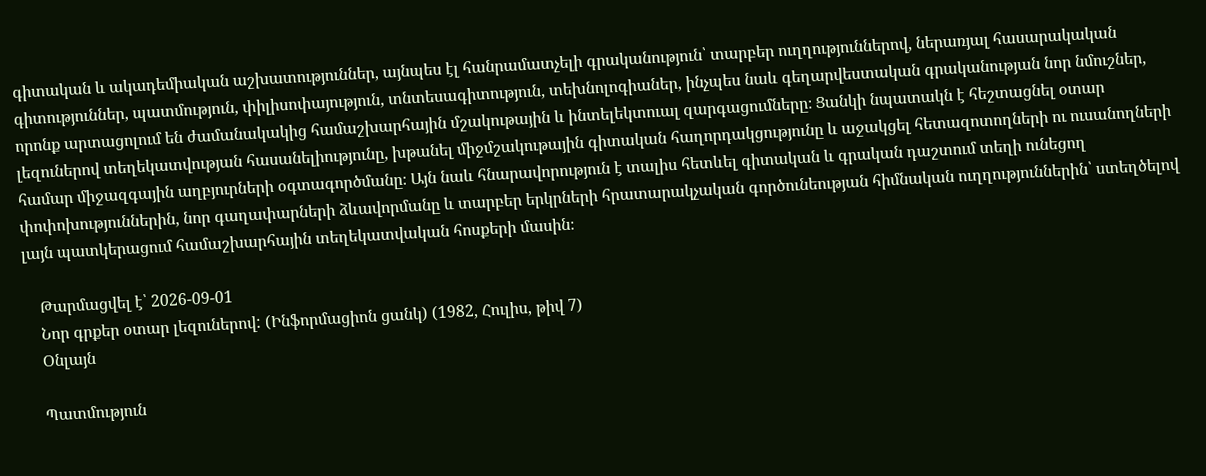գիտական և ակադեմիական աշխատություններ, այնպես էլ հանրամատչելի գրականություն՝ տարբեր ուղղություններով, ներառյալ հասարակական գիտություններ, պատմություն, փիլիսոփայություն, տնտեսագիտություն, տեխնոլոգիաներ, ինչպես նաև գեղարվեստական գրականության նոր նմուշներ, որոնք արտացոլում են ժամանակակից համաշխարհային մշակութային և ինտելեկտուալ զարգացումները։ Ցանկի նպատակն է հեշտացնել օտար լեզուներով տեղեկատվության հասանելիությունը, խթանել միջմշակութային գիտական հաղորդակցությունը և աջակցել հետազոտողների ու ուսանողների համար միջազգային աղբյուրների օգտագործմանը։ Այն նաև հնարավորություն է տալիս հետևել գիտական և գրական դաշտում տեղի ունեցող փոփոխություններին, նոր գաղափարների ձևավորմանը և տարբեր երկրների հրատարակչական գործունեության հիմնական ուղղություններին՝ ստեղծելով լայն պատկերացում համաշխարհային տեղեկատվական հոսքերի մասին։

    Թարմացվել է՝ 2026-09-01
    Նոր գրքեր օտար լեզուներով: (Ինֆորմացիոն ցանկ) (1982, Հուլիս, թիվ 7)
    Օնլայն

    Պատմություն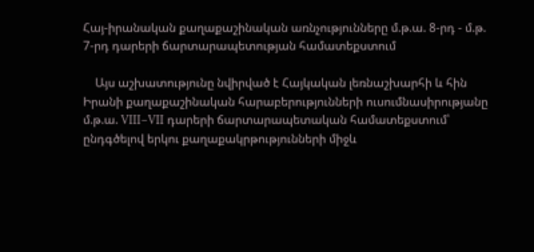Հայ-իրանական քաղաքաշինական առնչությունները մ.թ.ա. 8-րդ - մ.թ. 7-րդ դարերի ճարտարապետության համատեքստում

    Այս աշխատությունը նվիրված է Հայկական լեռնաշխարհի և հին Իրանի քաղաքաշինական հարաբերությունների ուսումնասիրությանը մ.թ.ա. VIII–VII դարերի ճարտարապետական համատեքստում՝ ընդգծելով երկու քաղաքակրթությունների միջև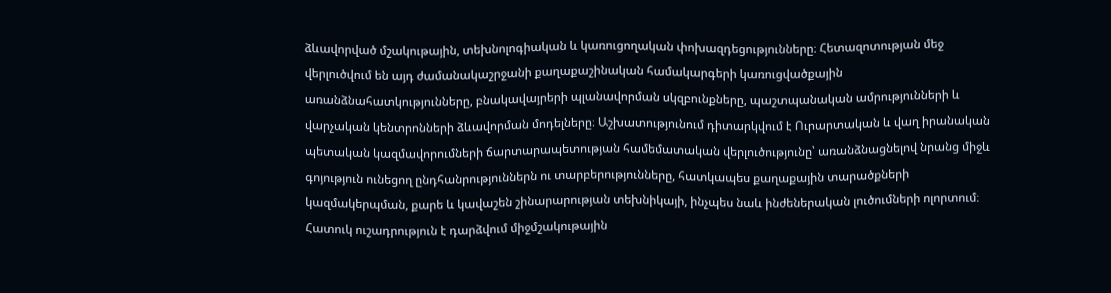ձևավորված մշակութային, տեխնոլոգիական և կառուցողական փոխազդեցությունները։ Հետազոտության մեջ վերլուծվում են այդ ժամանակաշրջանի քաղաքաշինական համակարգերի կառուցվածքային առանձնահատկությունները, բնակավայրերի պլանավորման սկզբունքները, պաշտպանական ամրությունների և վարչական կենտրոնների ձևավորման մոդելները։ Աշխատությունում դիտարկվում է Ուրարտական և վաղ իրանական պետական կազմավորումների ճարտարապետության համեմատական վերլուծությունը՝ առանձնացնելով նրանց միջև գոյություն ունեցող ընդհանրություններն ու տարբերությունները, հատկապես քաղաքային տարածքների կազմակերպման, քարե և կավաշեն շինարարության տեխնիկայի, ինչպես նաև ինժեներական լուծումների ոլորտում։ Հատուկ ուշադրություն է դարձվում միջմշակութային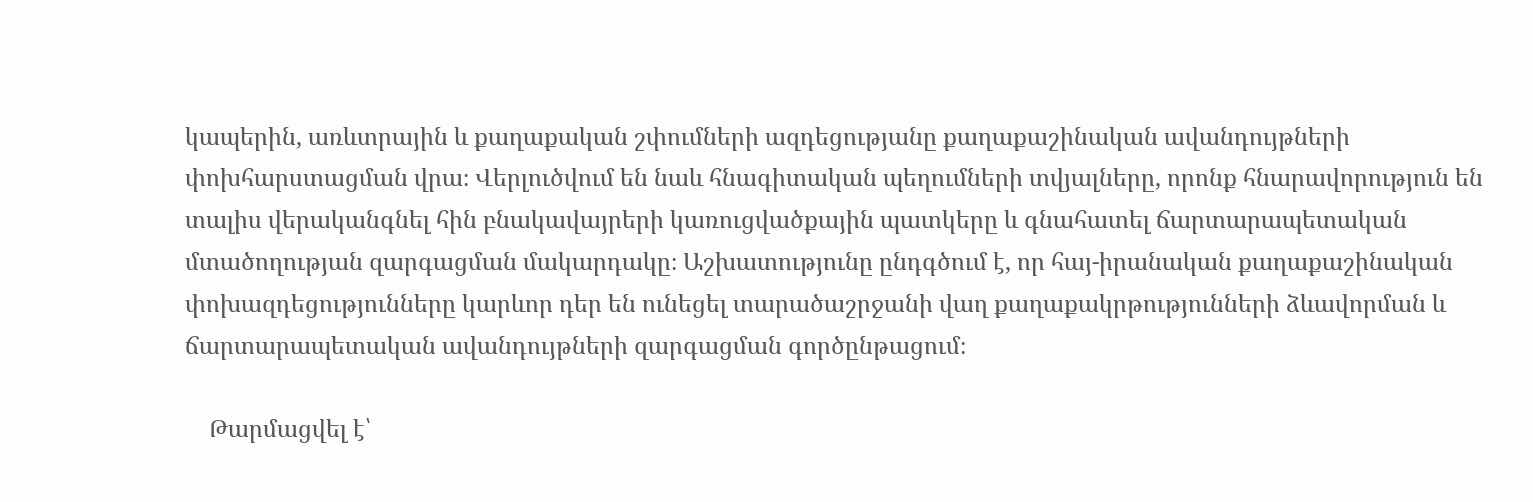կապերին, առևտրային և քաղաքական շփումների ազդեցությանը քաղաքաշինական ավանդույթների փոխհարստացման վրա։ Վերլուծվում են նաև հնագիտական պեղումների տվյալները, որոնք հնարավորություն են տալիս վերականգնել հին բնակավայրերի կառուցվածքային պատկերը և գնահատել ճարտարապետական մտածողության զարգացման մակարդակը։ Աշխատությունը ընդգծում է, որ հայ-իրանական քաղաքաշինական փոխազդեցությունները կարևոր դեր են ունեցել տարածաշրջանի վաղ քաղաքակրթությունների ձևավորման և ճարտարապետական ավանդույթների զարգացման գործընթացում։

    Թարմացվել է՝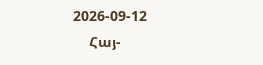2026-09-12
    Հայ-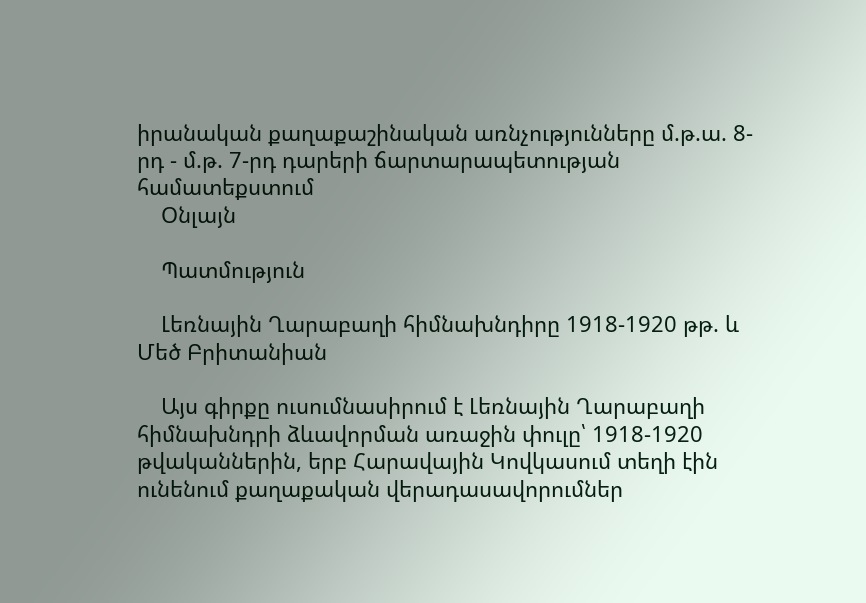իրանական քաղաքաշինական առնչությունները մ.թ.ա. 8-րդ - մ.թ. 7-րդ դարերի ճարտարապետության համատեքստում
    Օնլայն

    Պատմություն

    Լեռնային Ղարաբաղի հիմնախնդիրը 1918-1920 թթ. և Մեծ Բրիտանիան

    Այս գիրքը ուսումնասիրում է Լեռնային Ղարաբաղի հիմնախնդրի ձևավորման առաջին փուլը՝ 1918-1920 թվականներին, երբ Հարավային Կովկասում տեղի էին ունենում քաղաքական վերադասավորումներ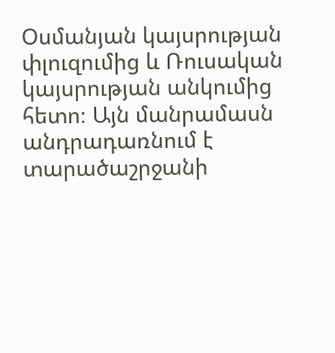Օսմանյան կայսրության փլուզումից և Ռուսական կայսրության անկումից հետո։ Այն մանրամասն անդրադառնում է տարածաշրջանի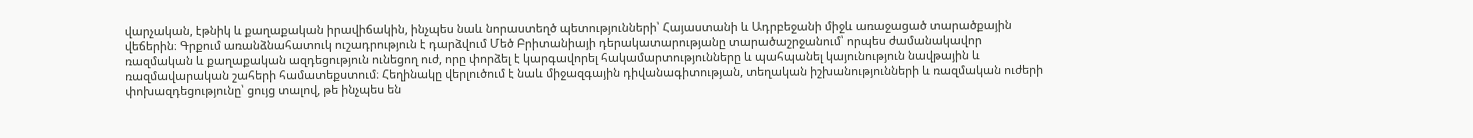վարչական, էթնիկ և քաղաքական իրավիճակին, ինչպես նաև նորաստեղծ պետությունների՝ Հայաստանի և Ադրբեջանի միջև առաջացած տարածքային վեճերին։ Գրքում առանձնահատուկ ուշադրություն է դարձվում Մեծ Բրիտանիայի դերակատարությանը տարածաշրջանում՝ որպես ժամանակավոր ռազմական և քաղաքական ազդեցություն ունեցող ուժ, որը փորձել է կարգավորել հակամարտությունները և պահպանել կայունություն նավթային և ռազմավարական շահերի համատեքստում։ Հեղինակը վերլուծում է նաև միջազգային դիվանագիտության, տեղական իշխանությունների և ռազմական ուժերի փոխազդեցությունը՝ ցույց տալով, թե ինչպես են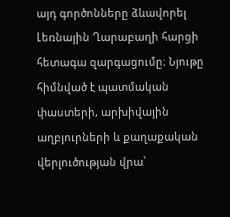այդ գործոնները ձևավորել Լեռնային Ղարաբաղի հարցի հետագա զարգացումը։ Նյութը հիմնված է պատմական փաստերի, արխիվային աղբյուրների և քաղաքական վերլուծության վրա՝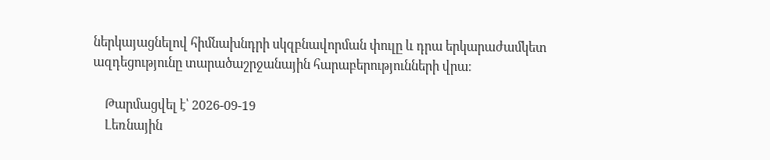ներկայացնելով հիմնախնդրի սկզբնավորման փուլը և դրա երկարաժամկետ ազդեցությունը տարածաշրջանային հարաբերությունների վրա։

    Թարմացվել է՝ 2026-09-19
    Լեռնային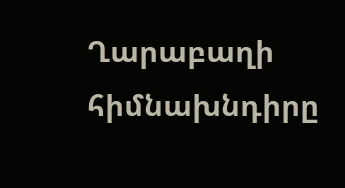Ղարաբաղի հիմնախնդիրը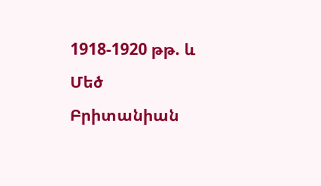1918-1920 թթ. և Մեծ Բրիտանիան